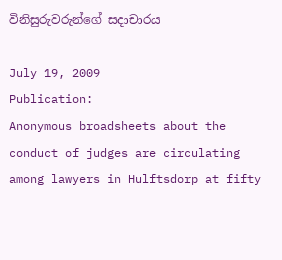විනිසුරුවරුන්ගේ සදාචාරය

July 19, 2009
Publication:
Anonymous broadsheets about the conduct of judges are circulating among lawyers in Hulftsdorp at fifty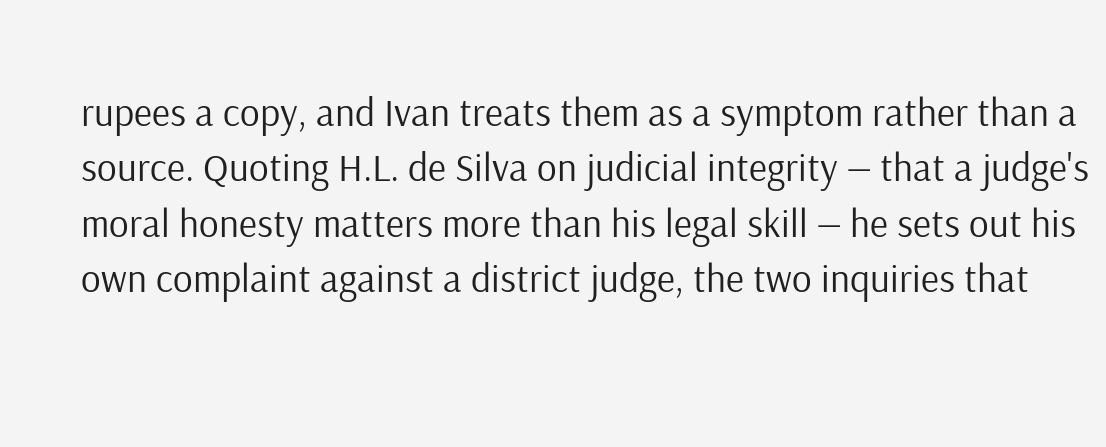rupees a copy, and Ivan treats them as a symptom rather than a source. Quoting H.L. de Silva on judicial integrity — that a judge's moral honesty matters more than his legal skill — he sets out his own complaint against a district judge, the two inquiries that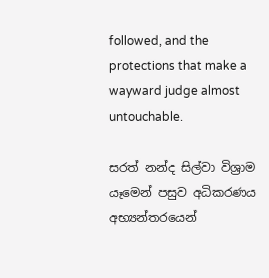followed, and the protections that make a wayward judge almost untouchable.

සරත් නන්ද සිල්වා විශ්‍රාම යෑමෙන් පසුව අධිකරණය අභ්‍යන්තරයෙන්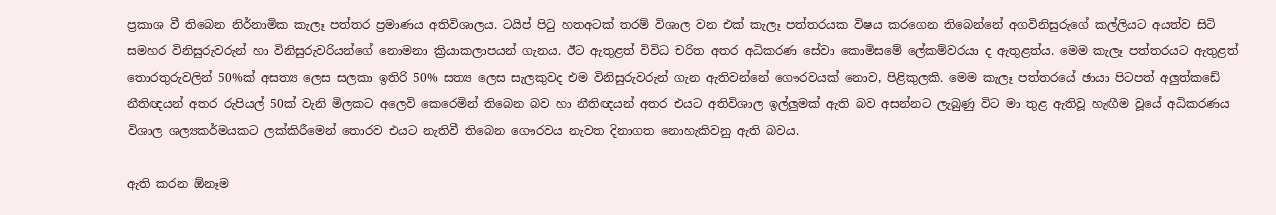ප්‍රකාශ වී තිබෙන නිර්නාමික කැලෑ පත්තර ප්‍රමාණය අතිවිශාලය. ටයිප් පිටු හතඅටක් තරම් විශාල වන එක් කැලෑ පත්තරයක විෂය කරගෙන තිබෙන්නේ අගවිනිසුරුගේ කල්ලියට අයත්ව සිටි සමහර විනිසුරුවරුන් හා විනිසුරුවරියන්ගේ නොමනා ක්‍රියාකලාපයන් ගැනය. ඊට ඇතුළත් විවිධ චරිත අතර අධිකරණ සේවා කොමිසමේ ලේකම්වරයා ද ඇතුළත්ය. මෙම කැලෑ පත්තරයට ඇතුළත් තොරතුරුවලින් 50%ක් අසත්‍ය ලෙස සලකා ඉතිරි 50% සත්‍ය ලෙස සැලකුවද එම විනිසුරුවරුන් ගැන ඇතිවන්නේ ගෞරවයක් නොව, පිළිකුලකි. මෙම කැලෑ පත්තරයේ ඡායා පිටපත් අලුත්කඩේ නීතිඥයන් අතර රුපියල් 50ක් වැනි මිලකට අලෙවි කෙරෙමින් තිබෙන බව හා නීතිඥයන් අතර එයට අතිවිශාල ඉල්ලුමක් ඇති බව අසන්නට ලැබුණු විට මා තුළ ඇතිවූ හැඟීම වූයේ අධිකරණය විශාල ශල්‍යකර්මයකට ලක්කිරීමෙන් තොරව එයට නැතිවී තිබෙන ගෞරවය නැවත දිනාගත නොහැකිවනු ඇති බවය.

ඇති කරන ඕනෑම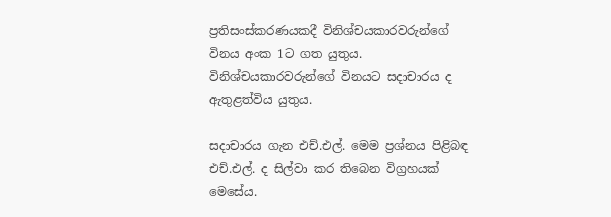ප්‍රතිසංස්කරණයකදී විනිශ්චයකාරවරුන්ගේ විනය අංක 1ට ගත යුතුය. විනිශ්චයකාරවරුන්ගේ විනයට සදාචාරය ද ඇතුළත්විය යුතුය.

සදාචාරය ගැන එච්.එල්. මෙම ප්‍රශ්නය පිළිබඳ එච්.එල්. ද සිල්වා කර තිබෙන විග්‍රහයක් මෙසේය.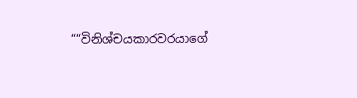““විනිශ්චයකාරවරයාගේ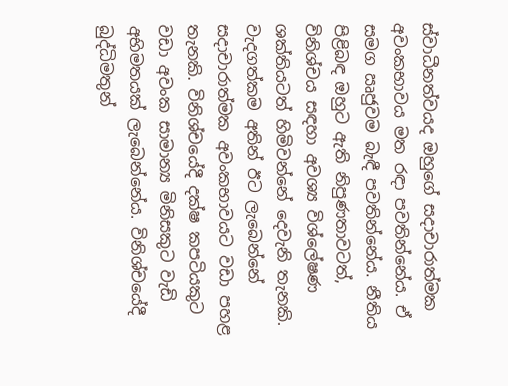ස්වාධීනත්වයද ඔහුගේ සදාචාරාත්මක අවංකභාවය මත රඳා පවතින්නේය. ඒ සමග ඍජුවම බැඳී පවතින්නේය. නීතිය පිළිබඳ ඔහුට ඇති නිපුණතාවටත්, විනිශ්චය සඳහා අවශ්‍ය විශ්ලේෂණ ශක්තියටත් හිමිවන්නේ දෙවැනි තැනකි. වැදගත්කම අතින් ඊට ලැබෙන්නේ සදාචාරාත්මක අවංකභාවයට වඩා පහළ තැනකි. විනිශ්චයේදී දක්ෂ කපටියකුට වඩා අවංක සාමාන්‍ය මිනිසකුට වැඩි අභිමතයක් ලැබෙන්නේය. විනිශ්චයේදී බුද්ධිමතුන්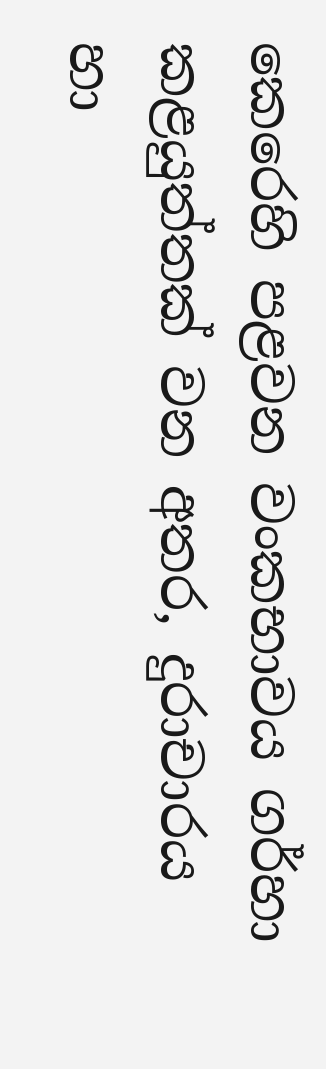කෙරෙහි පළවන වංකභාවය ගර්හා කළයුත්තක් වන අතර, දුරාචාරය හා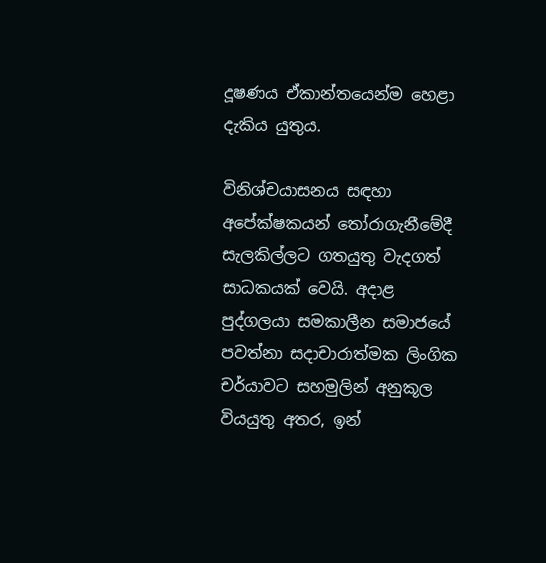දූෂණය ඒකාන්තයෙන්ම හෙළා දැකිය යුතුය.

විනිශ්චයාසනය සඳහා අපේක්ෂකයන් තෝරාගැනීමේදී සැලකිල්ලට ගතයුතු වැදගත් සාධකයක් වෙයි. අදාළ පුද්ගලයා සමකාලීන සමාජයේ පවත්නා සදාචාරාත්මක ලිංගික චර්යාවට සහමුලින් අනුකූල වියයුතු අතර, ඉන්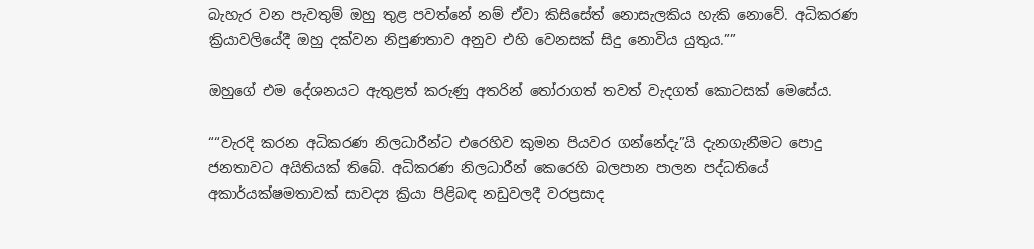බැහැර වන පැවතුම් ඔහු තුළ පවත්නේ නම් ඒවා කිසිසේත් නොසැලකිය හැකි නොවේ. අධිකරණ ක්‍රියාවලියේදී ඔහු දක්වන නිපුණතාව අනුව එහි වෙනසක් සිදු නොවිය යුතුය.””

ඔහුගේ එම දේශනයට ඇතුළත් කරුණු අතරින් තෝරාගත් තවත් වැදගත් කොටසක් මෙසේය.

““වැරදි කරන අධිකරණ නිලධාරීන්ට එරෙහිව කුමන පියවර ගන්නේදැ”යි දැනගැනීමට පොදු ජනතාවට අයිතියක් තිබේ. අධිකරණ නිලධාරීන් කෙරෙහි බලපාන පාලන පද්ධතියේ අකාර්යක්ෂමතාවක් සාවද්‍ය ක්‍රියා පිළිබඳ නඩුවලදී වරප්‍රසාද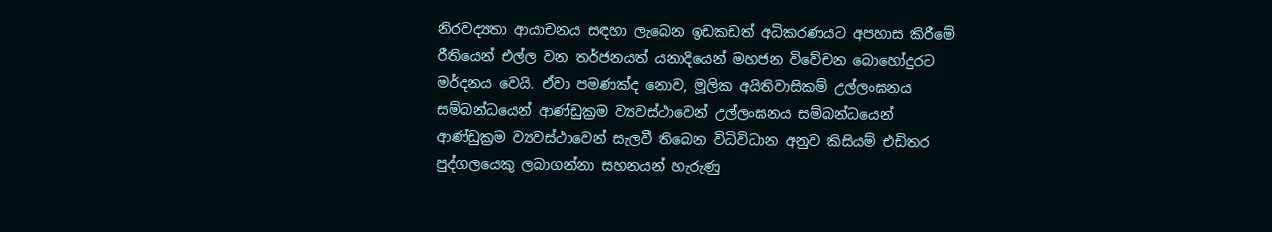නිරවද්‍යතා ආයාචනය සඳහා ලැබෙන ඉඩකඩත් අධිකරණයට අපහාස කිරීමේ රීතියෙන් එල්ල වන තර්ජනයත් යනාදියෙන් මහජන විවේචන බොහෝදුරට මර්දනය වෙයි. ඒවා පමණක්ද නොව, මූලික අයිතිවාසිකම් උල්ලංඝනය සම්බන්ධයෙන් ආණ්ඩුක්‍රම ව්‍යවස්ථාවෙන් උල්ලංඝනය සම්බන්ධයෙන් ආණ්ඩුක්‍රම ව්‍යවස්ථාවෙන් සැලවී තිබෙන විධිවිධාන අනුව කිසියම් එඩිතර පුද්ගලයෙකු ලබාගන්නා සහනයන් හැරුණු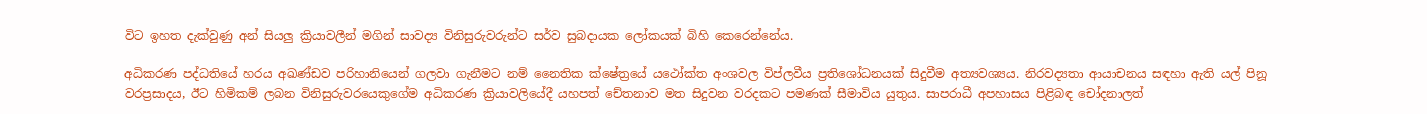විට ඉහත දැක්වුණු අන් සියලු ක්‍රියාවලීන් මගින් සාවද්‍ය විනිසුරුවරුන්ට සර්ව සුබදායක ලෝකයක් බිහි කෙරෙන්නේය.

අධිකරණ පද්ධතියේ හරය අඛණ්ඩව පරිහානියෙන් ගලවා ගැනීමට නම් නෛතික ක්ෂේත්‍රයේ යථෝක්ත අංශවල විප්ලවීය ප්‍රතිශෝධනයක් සිදුවීම අත්‍යවශ්‍යය. නිරවද්‍යතා ආයාචනය සඳහා ඇති යල් පිනූ වරප්‍රසාදය, ඊට හිමිකම් ලබන විනිසුරුවරයෙකුගේම අධිකරණ ක්‍රියාවලියේදී යහපත් චේතනාව මත සිදුවන වරදකට පමණක් සීමාවිය යුතුය. සාපරාධී අපහාසය පිළිබඳ චෝදනාලත්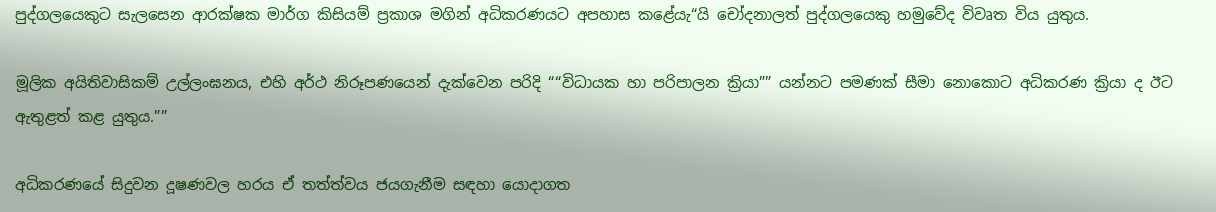පුද්ගලයෙකුට සැලසෙන ආරක්ෂක මාර්ග කිසියම් ප්‍රකාශ මගින් අධිකරණයට අපහාස කළේයැ“යි චෝදනාලත් පුද්ගලයෙකු හමුවේද විවෘත විය යුතුය.

මූලික අයිතිවාසිකම් උල්ලංඝනය, එහි අර්ථ නිරූපණයෙන් දැක්වෙන පරිදි ““විධායක හා පරිපාලන ක්‍රියා”” යන්නට පමණක් සීමා නොකොට අධිකරණ ක්‍රියා ද ඊට ඇතුළත් කළ යුතුය.””

අධිකරණයේ සිදුවන දූෂණවල හරය ඒ තත්ත්වය ජයගැනීම සඳහා යොදාගත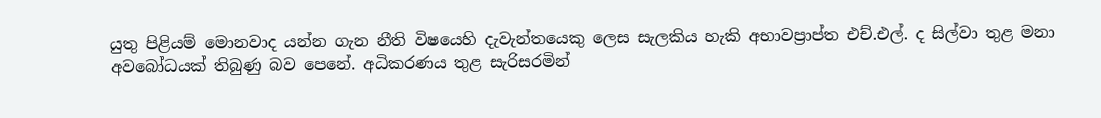යුතු පිළියම් මොනවාද යන්න ගැන නීති විෂයෙහි දැවැන්තයෙකු ලෙස සැලකිය හැකි අභාවප්‍රාප්ත එච්.එල්. ද සිල්වා තුළ මනා අවබෝධයක් තිබුණු බව පෙනේ. අධිකරණය තුළ සැරිසරමින්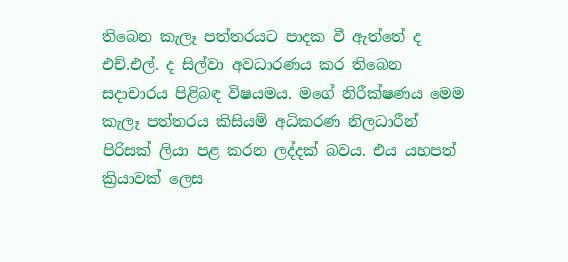තිබෙන කැලෑ පත්තරයට පාදක වී ඇත්තේ ද එච්.එල්. ද සිල්වා අවධාරණය කර තිබෙන සදාචාරය පිළිබඳ විෂයමය. මගේ නිරීක්ෂණය මෙම කැලෑ පත්තරය කිසියම් අධිකරණ නිලධාරීන් පිරිසක් ලියා පළ කරන ලද්දක් බවය. එය යහපත් ක්‍රියාවක් ලෙස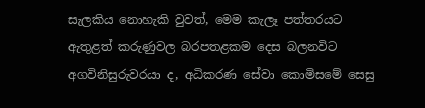සැලකිය නොහැකි වුවත්, මෙම කැලෑ පත්තරයට ඇතුළත් කරුණුවල බරපතළකම දෙස බලනවිට අගවිනිසුරුවරයා ද, අධිකරණ සේවා කොමිසමේ සෙසු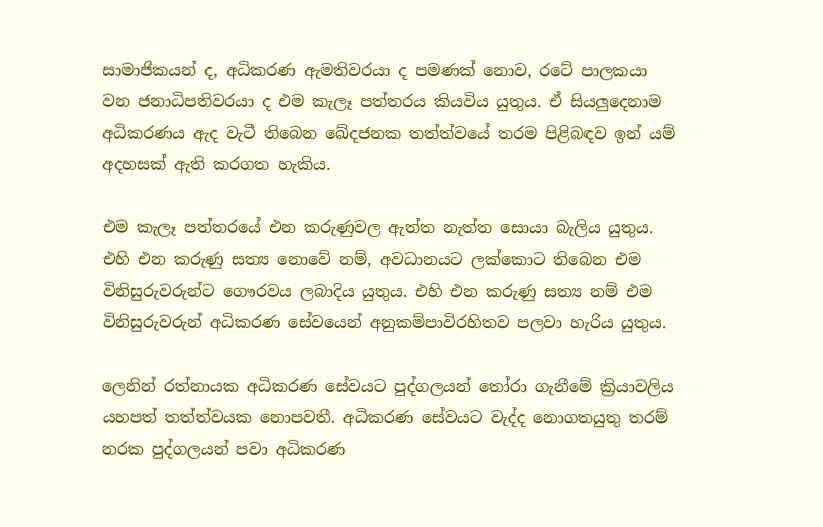සාමාජිකයන් ද, අධිකරණ ඇමතිවරයා ද පමණක් නොව, රටේ පාලකයා වන ජනාධිපතිවරයා ද එම කැලෑ පත්තරය කියවිය යුතුය. ඒ සියලුදෙනාම අධිකරණය ඇද වැටී තිබෙන ඛේදජනක තත්ත්වයේ තරම පිළිබඳව ඉන් යම් අදහසක් ඇති කරගත හැකිය.

එම කැලෑ පත්තරයේ එන කරුණුවල ඇත්ත නැත්ත සොයා බැලිය යුතුය. එහි එන කරුණු සත්‍ය නොවේ නම්, අවධානයට ලක්කොට තිබෙන එම විනිසුරුවරුන්ට ගෞරවය ලබාදිය යුතුය. එහි එන කරුණු සත්‍ය නම් එම විනිසුරුවරුන් අධිකරණ සේවයෙන් අනුකම්පාවිරහිතව පලවා හැරිය යුතුය.

ලෙනින් රත්නායක අධිකරණ සේවයට පුද්ගලයන් තෝරා ගැනීමේ ක්‍රියාවලිය යහපත් තත්ත්වයක නොපවතී. අධිකරණ සේවයට වැද්ද නොගතයුතු තරම් නරක පුද්ගලයන් පවා අධිකරණ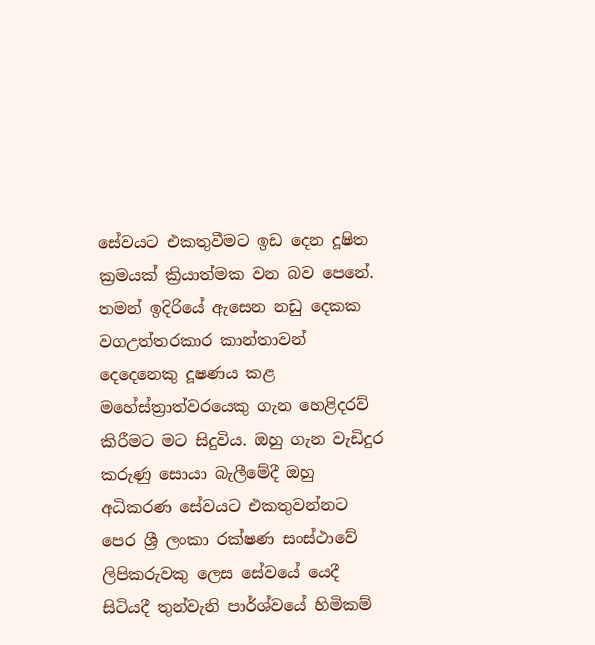සේවයට එකතුවීමට ඉඩ දෙන දූෂිත ක්‍රමයක් ක්‍රියාත්මක වන බව පෙනේ. තමන් ඉදිරියේ ඇසෙන නඩු දෙකක වගඋත්තරකාර කාන්තාවන් දෙදෙනෙකු දූෂණය කළ මහේස්ත්‍රාත්වරයෙකු ගැන හෙළිදරව් කිරීමට මට සිදුවිය. ඔහු ගැන වැඩිදුර කරුණු සොයා බැලීමේදී ඔහු අධිකරණ සේවයට එකතුවන්නට පෙර ශ්‍රී ලංකා රක්ෂණ සංස්ථාවේ ලිපිකරුවකු ලෙස සේවයේ යෙදී සිටියදී තුන්වැනි පාර්ශ්වයේ හිමිකම්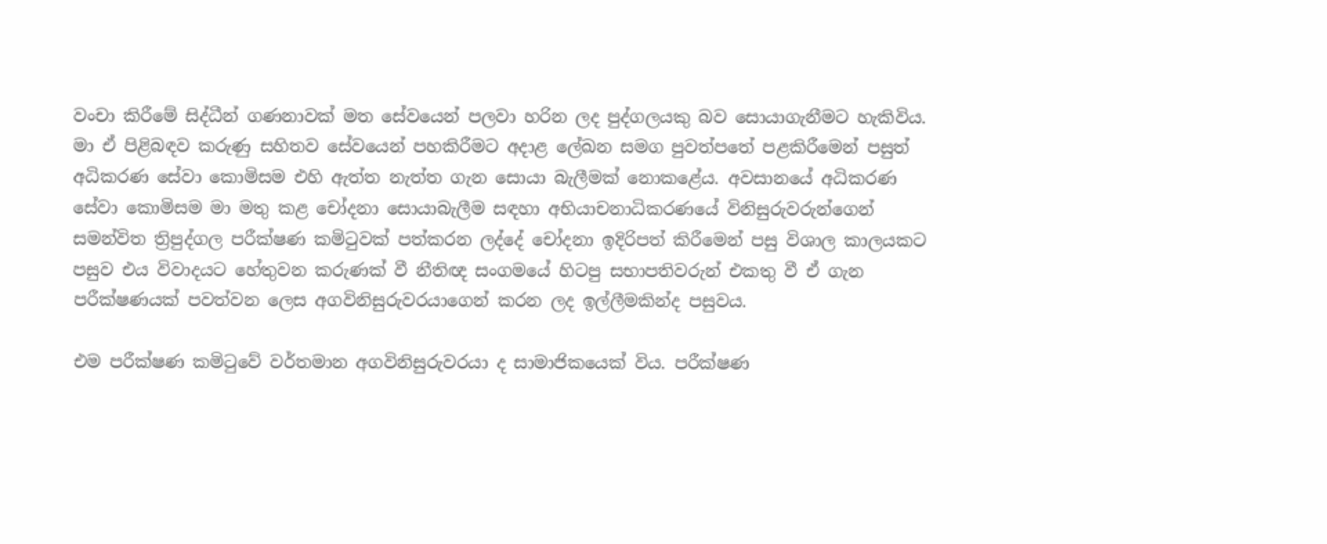වංචා කිරීමේ සිද්ධීන් ගණනාවක් මත සේවයෙන් පලවා හරින ලද පුද්ගලයකු බව සොයාගැනීමට හැකිවිය. මා ඒ පිළිබඳව කරුණු සහිතව සේවයෙන් පහකිරීමට අදාළ ලේඛන සමග පුවත්පතේ පළකිරීමෙන් පසුත් අධිකරණ සේවා කොමිසම එහි ඇත්ත නැත්ත ගැන සොයා බැලීමක් නොකළේය. අවසානයේ අධිකරණ සේවා කොමිසම මා මතු කළ චෝදනා සොයාබැලීම සඳහා අභියාචනාධිකරණයේ විනිසුරුවරුන්ගෙන් සමන්විත ත්‍රිපුද්ගල පරීක්ෂණ කමිටුවක් පත්කරන ලද්දේ චෝදනා ඉදිරිපත් කිරීමෙන් පසු විශාල කාලයකට පසුව එය විවාදයට හේතුවන කරුණක් වී නීතිඥ සංගමයේ හිටපු සභාපතිවරුන් එකතු වී ඒ ගැන පරීක්ෂණයක් පවත්වන ලෙස අගවිනිසුරුවරයාගෙන් කරන ලද ඉල්ලීමකින්ද පසුවය.

එම පරීක්ෂණ කමිටුවේ වර්තමාන අගවිනිසුරුවරයා ද සාමාජිකයෙක් විය. පරීක්ෂණ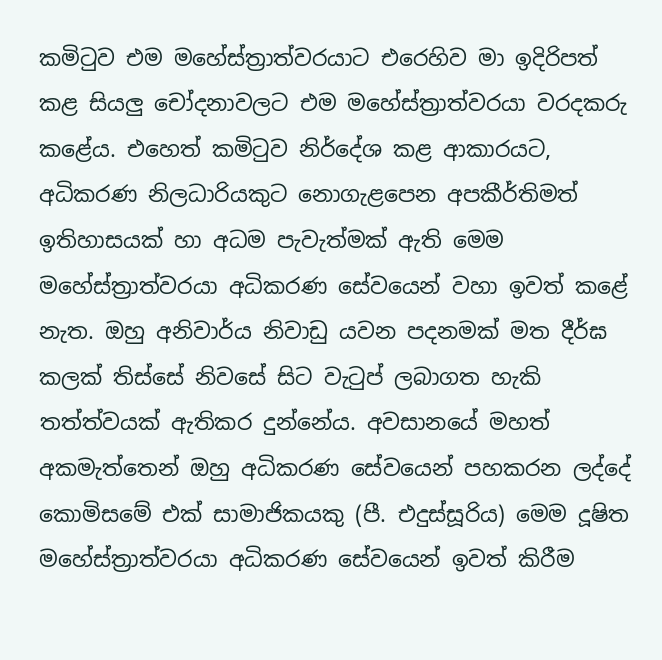කමිටුව එම මහේස්ත්‍රාත්වරයාට එරෙහිව මා ඉදිරිපත් කළ සියලු චෝදනාවලට එම මහේස්ත්‍රාත්වරයා වරදකරු කළේය. එහෙත් කමිටුව නිර්දේශ කළ ආකාරයට, අධිකරණ නිලධාරියකුට නොගැළපෙන අපකීර්තිමත් ඉතිහාසයක් හා අධම පැවැත්මක් ඇති මෙම මහේස්ත්‍රාත්වරයා අධිකරණ සේවයෙන් වහා ඉවත් කළේ නැත. ඔහු අනිවාර්ය නිවාඩු යවන පදනමක් මත දීර්ඝ කලක් තිස්සේ නිවසේ සිට වැටුප් ලබාගත හැකි තත්ත්වයක් ඇතිකර දුන්නේය. අවසානයේ මහත් අකමැත්තෙන් ඔහු අධිකරණ සේවයෙන් පහකරන ලද්දේ කොමිසමේ එක් සාමාජිකයකු (පී. එදුස්සූරිය) මෙම දූෂිත මහේස්ත්‍රාත්වරයා අධිකරණ සේවයෙන් ඉවත් කිරීම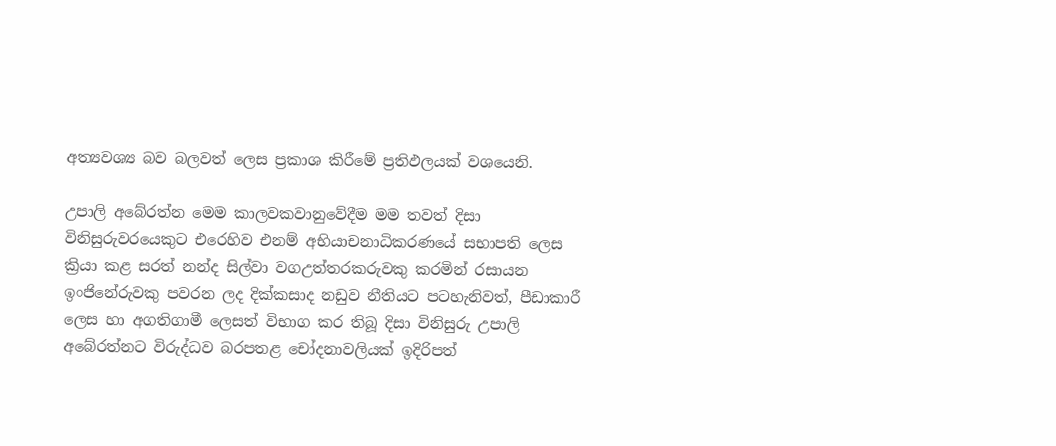අත්‍යවශ්‍ය බව බලවත් ලෙස ප්‍රකාශ කිරීමේ ප්‍රතිඵලයක් වශයෙනි.

උපාලි අබේරත්න මෙම කාලවකවානුවේදීම මම තවත් දිසා විනිසුරුවරයෙකුට එරෙහිව එනම් අභියාචනාධිකරණයේ සභාපති ලෙස ක්‍රියා කළ සරත් නන්ද සිල්වා වගඋත්තරකරුවකු කරමින් රසායන ඉංජිනේරුවකු පවරන ලද දික්කසාද නඩුව නීතියට පටහැනිවත්, පීඩාකාරී ලෙස හා අගතිගාමී ලෙසත් විභාග කර තිබූ දිසා විනිසුරු උපාලි අබේරත්නට විරුද්ධව බරපතළ චෝදනාවලියක් ඉදිරිපත්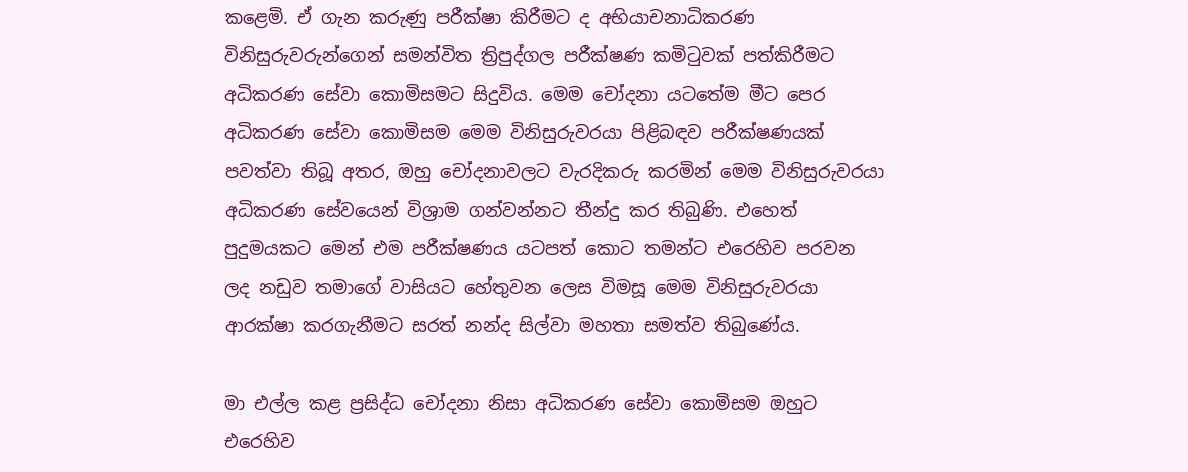කළෙමි. ඒ ගැන කරුණු පරීක්ෂා කිරීමට ද අභියාචනාධිකරණ විනිසුරුවරුන්ගෙන් සමන්විත ත්‍රිපුද්ගල පරීක්ෂණ කමිටුවක් පත්කිරීමට අධිකරණ සේවා කොමිසමට සිදුවිය. මෙම චෝදනා යටතේම මීට පෙර අධිකරණ සේවා කොමිසම මෙම විනිසුරුවරයා පිළිබඳව පරීක්ෂණයක් පවත්වා තිබූ අතර, ඔහු චෝදනාවලට වැරදිකරු කරමින් මෙම විනිසුරුවරයා අධිකරණ සේවයෙන් විශ්‍රාම ගන්වන්නට තීන්දු කර තිබුණි. එහෙත් පුදුමයකට මෙන් එම පරීක්ෂණය යටපත් කොට තමන්ට එරෙහිව පරවන ලද නඩුව තමාගේ වාසියට හේතුවන ලෙස විමසූ මෙම විනිසුරුවරයා ආරක්ෂා කරගැනීමට සරත් නන්ද සිල්වා මහතා සමත්ව තිබුණේය.

මා එල්ල කළ ප්‍රසිද්ධ චෝදනා නිසා අධිකරණ සේවා කොමිසම ඔහුට එරෙහිව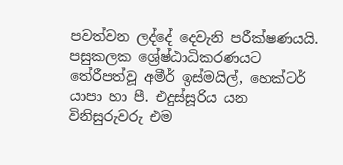පවත්වන ලද්දේ දෙවැනි පරීක්ෂණයයි. පසුකලක ශ්‍රේෂ්ඨාධිකරණයට තේරීපත්වූ අමීර් ඉස්මයිල්, හෙක්ටර් යාපා හා පී. එදුස්සූරිය යන විනිසුරුවරු එම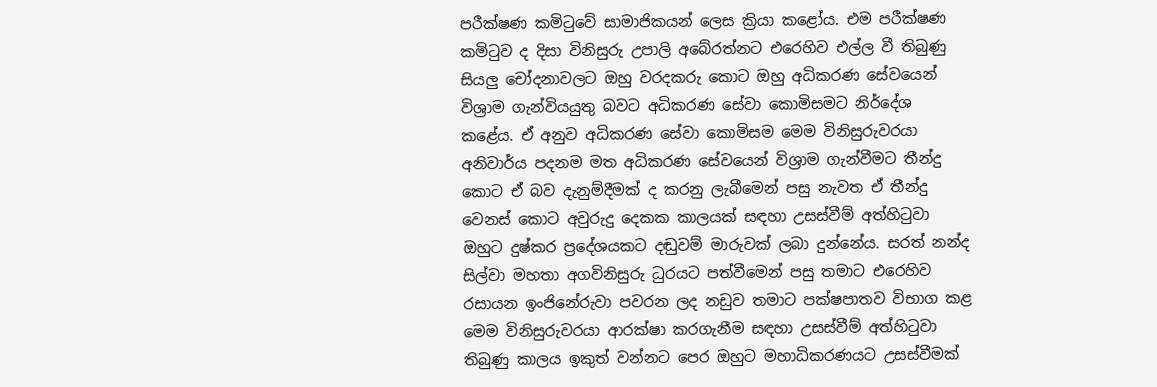පරීක්ෂණ කමිටුවේ සාමාජිකයන් ලෙස ක්‍රියා කළෝය. එම පරීක්ෂණ කමිටුව ද දිසා විනිසුරු උපාලි අබේරත්නට එරෙහිව එල්ල වී තිබුණු සියලු චෝදනාවලට ඔහු වරදකරු කොට ඔහු අධිකරණ සේවයෙන් විශ්‍රාම ගැන්වියයුතු බවට අධිකරණ සේවා කොමිසමට නිර්දේශ කළේය. ඒ අනුව අධිකරණ සේවා කොමිසම මෙම විනිසුරුවරයා අනිවාර්ය පදනම මත අධිකරණ සේවයෙන් විශ්‍රාම ගැන්වීමට තීන්දු කොට ඒ බව දැනුම්දීමක් ද කරනු ලැබීමෙන් පසු නැවත ඒ තීන්දු වෙනස් කොට අවුරුදු දෙකක කාලයක් සඳහා උසස්වීම් අත්හිටුවා ඔහුට දුෂ්කර ප්‍රදේශයකට දඬුවම් මාරුවක් ලබා දුන්නේය. සරත් නන්ද සිල්වා මහතා අගවිනිසුරු ධුරයට පත්වීමෙන් පසු තමාට එරෙහිව රසායන ඉංජිනේරුවා පවරන ලද නඩුව තමාට පක්ෂපාතව විභාග කළ මෙම විනිසුරුවරයා ආරක්ෂා කරගැනීම සඳහා උසස්වීම් අත්හිටුවා තිබුණු කාලය ඉකුත් වන්නට පෙර ඔහුට මහාධිකරණයට උසස්වීමක්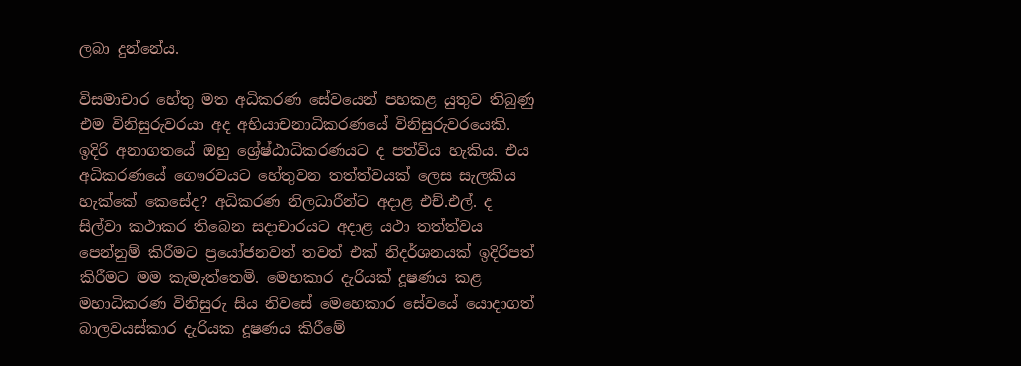ලබා දුන්නේය.

විසමාචාර හේතු මත අධිකරණ සේවයෙන් පහකළ යුතුව තිබුණු එම විනිසුරුවරයා අද අභියාචනාධිකරණයේ විනිසුරුවරයෙකි. ඉදිරි අනාගතයේ ඔහු ශ්‍රේෂ්ඨාධිකරණයට ද පත්විය හැකිය. එය අධිකරණයේ ගෞරවයට හේතුවන තත්ත්වයක් ලෙස සැලකිය හැක්කේ කෙසේද? අධිකරණ නිලධාරීන්ට අදාළ එච්.එල්. ද සිල්වා කථාකර තිබෙන සදාචාරයට අදාළ යථා තත්ත්වය පෙන්නුම් කිරීමට ප්‍රයෝජනවත් තවත් එක් නිදර්ශනයක් ඉදිරිපත් කිරීමට මම කැමැත්තෙමි. මෙහකාර දැරියක් දූෂණය කළ මහාධිකරණ විනිසුරු සිය නිවසේ මෙහෙකාර සේවයේ යොදාගත් බාලවයස්කාර දැරියක දූෂණය කිරීමේ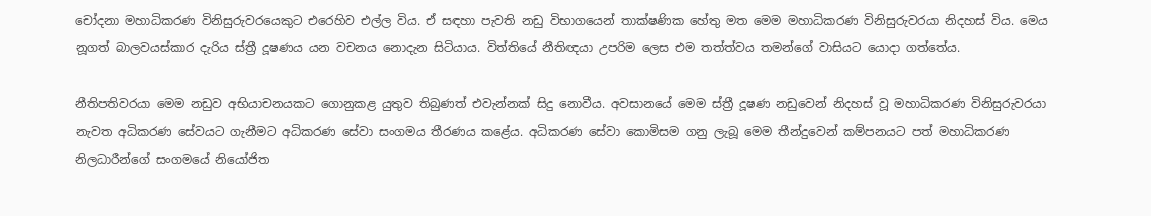චෝදනා මහාධිකරණ විනිසුරුවරයෙකුට එරෙහිව එල්ල විය. ඒ සඳහා පැවති නඩු විභාගයෙන් තාක්ෂණික හේතු මත මෙම මහාධිකරණ විනිසුරුවරයා නිදහස් විය. මෙය නූගත් බාලවයස්කාර දැරිය ස්ත්‍රී දූෂණය යන වචනය නොදැන සිටියාය. විත්තියේ නීතිඥයා උපරිම ලෙස එම තත්ත්වය තමන්ගේ වාසියට යොදා ගත්තේය.

නීතිපතිවරයා මෙම නඩුව අභියාචනයකට ගොනුකළ යුතුව තිබුණත් එවැන්නක් සිදු නොවීය. අවසානයේ මෙම ස්ත්‍රී දූෂණ නඩුවෙන් නිදහස් වූ මහාධිකරණ විනිසුරුවරයා නැවත අධිකරණ සේවයට ගැනීමට අධිකරණ සේවා සංගමය තීරණය කළේය. අධිකරණ සේවා කොමිසම ගනු ලැබූ මෙම තීන්දුවෙන් කම්පනයට පත් මහාධිකරණ නිලධාරීන්ගේ සංගමයේ නියෝජිත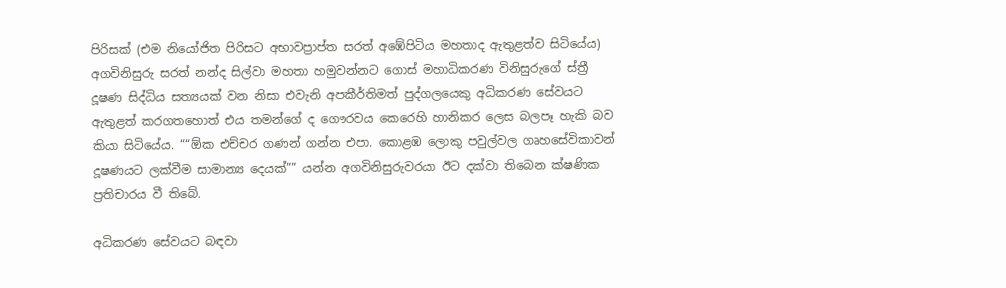පිරිසක් (එම නියෝජිත පිරිසට අභාවප්‍රාප්ත සරත් අඹේපිටිය මහතාද ඇතුළත්ව සිටියේය) අගවිනිසුරු සරත් නන්ද සිල්වා මහතා හමුවන්නට ගොස් මහාධිකරණ විනිසුරුගේ ස්ත්‍රී දූෂණ සිද්ධිය සත්‍යයක් වන නිසා එවැනි අපකීර්තිමත් පුද්ගලයෙකු අධිකරණ සේවයට ඇතුළත් කරගතහොත් එය තමන්ගේ ද ගෞරවය කෙරෙහි හානිකර ලෙස බලපෑ හැකි බව කියා සිටියේය. ““ඕක එච්චර ගණන් ගන්න එපා. කොළඹ ලොකු පවුල්වල ගෘහසේවිකාවන් දූෂණයට ලක්වීම සාමාන්‍ය දෙයක්”” යන්න අගවිනිසුරුවරයා ඊට දක්වා තිබෙන ක්ෂණික ප්‍රතිචාරය වී තිබේ.

අධිකරණ සේවයට බඳවා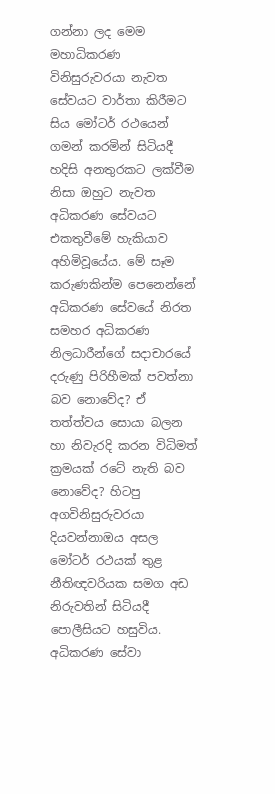ගන්නා ලද මෙම මහාධිකරණ විනිසුරුවරයා නැවත සේවයට වාර්තා කිරීමට සිය මෝටර් රථයෙන් ගමන් කරමින් සිටියදී හදිසි අනතුරකට ලක්වීම නිසා ඔහුට නැවත අධිකරණ සේවයට එකතුවීමේ හැකියාව අහිමිවූයේය. මේ සෑම කරුණකින්ම පෙනෙන්නේ අධිකරණ සේවයේ නිරත සමහර අධිකරණ නිලධාරීන්ගේ සදාචාරයේ දරුණු පිරිහීමක් පවත්නා බව නොවේද? ඒ තත්ත්වය සොයා බලන හා නිවැරදි කරන විධිමත් ක්‍රමයක් රටේ නැති බව නොවේද? හිටපු අගවිනිසුරුවරයා දියවන්නාඔය අසල මෝටර් රථයක් තුළ නීතිඥවරියක සමග අඩ නිරුවතින් සිටියදී පොලීසියට හසුවිය. අධිකරණ සේවා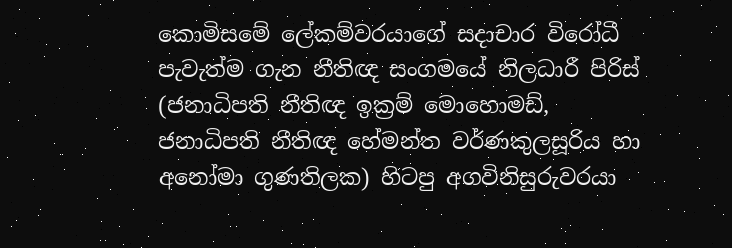කොමිසමේ ලේකම්වරයාගේ සදාචාර විරෝධී පැවැත්ම ගැන නීතිඥ සංගමයේ නිලධාරී පිරිස් (ජනාධිපති නීතිඥ ඉක්‍රම් මොහොමඩ්, ජනාධිපති නීතිඥ හේමන්ත වර්ණකුලසූරිය හා අනෝමා ගුණතිලක) හිටපු අගවිනිසුරුවරයා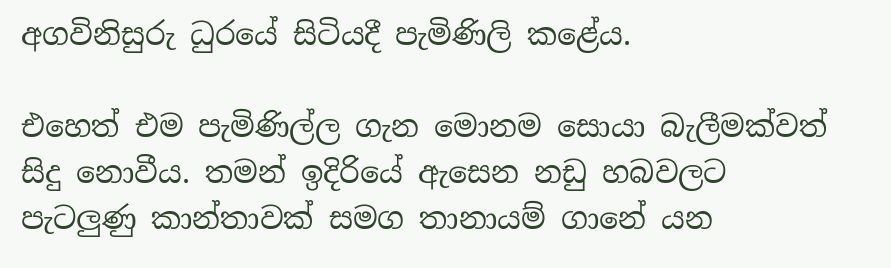අගවිනිසුරු ධුරයේ සිටියදී පැමිණිලි කළේය.

එහෙත් එම පැමිණිල්ල ගැන මොනම සොයා බැලීමක්වත් සිදු නොවීය. තමන් ඉදිරියේ ඇසෙන නඩු හබවලට පැටලුණු කාන්තාවක් සමග තානායම් ගානේ යන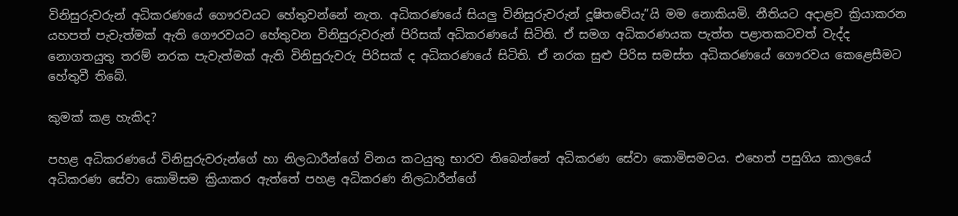විනිසුරුවරුන් අධිකරණයේ ගෞරවයට හේතුවන්නේ නැත. අධිකරණයේ සියලු විනිසුරුවරුන් දූෂිතවේයැ”යි මම නොකියමි. නීතියට අදාළව ක්‍රියාකරන යහපත් පැවැත්මක් ඇති ගෞරවයට හේතුවන විනිසුරුවරුන් පිරිසක් අධිකරණයේ සිටිති. ඒ සමග අධිකරණයක පැත්ත පළාතකටවත් වැද්ද නොගතයුතු තරම් නරක පැවැත්මක් ඇති විනිසුරුවරු පිරිසක් ද අධිකරණයේ සිටිති. ඒ නරක සුළු පිරිස සමස්ත අධිකරණයේ ගෞරවය කෙළෙසීමට හේතුවී තිබේ.

කුමක් කළ හැකිද?

පහළ අධිකරණයේ විනිසුරුවරුන්ගේ හා නිලධාරීන්ගේ විනය කටයුතු භාරව තිබෙන්නේ අධිකරණ සේවා කොමිසමටය. එහෙත් පසුගිය කාලයේ අධිකරණ සේවා කොමිසම ක්‍රියාකර ඇත්තේ පහළ අධිකරණ නිලධාරීන්ගේ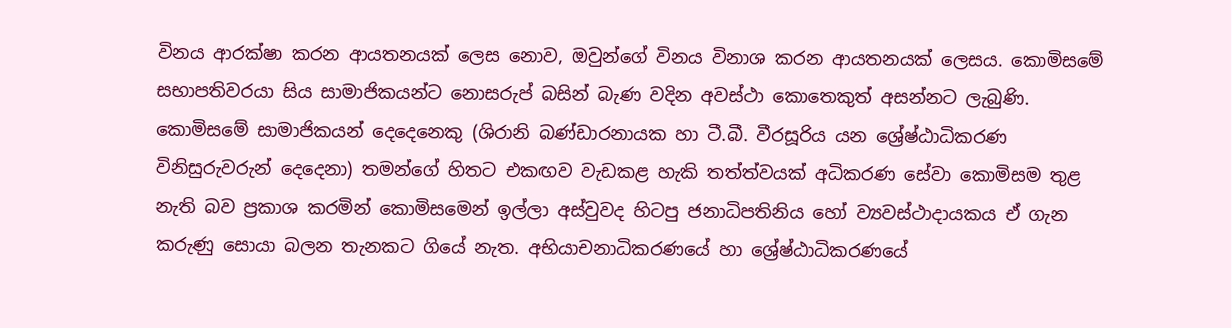විනය ආරක්ෂා කරන ආයතනයක් ලෙස නොව, ඔවුන්ගේ විනය විනාශ කරන ආයතනයක් ලෙසය. කොමිසමේ සභාපතිවරයා සිය සාමාජිකයන්ට නොසරුප් බසින් බැණ වදින අවස්ථා කොතෙකුත් අසන්නට ලැබුණි. කොමිසමේ සාමාජිකයන් දෙදෙනෙකු (ශිරානි බණ්ඩාරනායක හා ටී.බී. වීරසූරිය යන ශ්‍රේෂ්ඨාධිකරණ විනිසුරුවරුන් දෙදෙනා) තමන්ගේ හිතට එකඟව වැඩකළ හැකි තත්ත්වයක් අධිකරණ සේවා කොමිසම තුළ නැති බව ප්‍රකාශ කරමින් කොමිසමෙන් ඉල්ලා අස්වුවද හිටපු ජනාධිපතිනිය හෝ ව්‍යවස්ථාදායකය ඒ ගැන කරුණු සොයා බලන තැනකට ගියේ නැත. අභියාචනාධිකරණයේ හා ශ්‍රේෂ්ඨාධිකරණයේ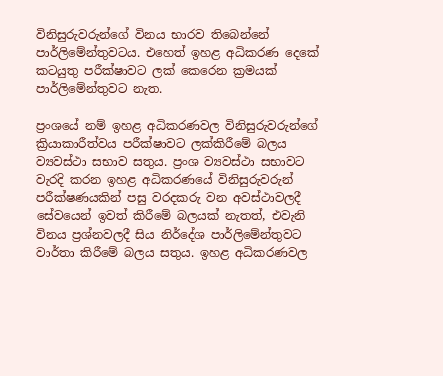විනිසුරුවරුන්ගේ විනය භාරව තිබෙන්නේ පාර්ලිමේන්තුවටය. එහෙත් ඉහළ අධිකරණ දෙකේ කටයුතු පරීක්ෂාවට ලක් කෙරෙන ක්‍රමයක් පාර්ලිමේන්තුවට නැත.

ප්‍රංශයේ නම් ඉහළ අධිකරණවල විනිසුරුවරුන්ගේ ක්‍රියාකාරීත්වය පරීක්ෂාවට ලක්කිරීමේ බලය ව්‍යවස්ථා සභාව සතුය. ප්‍රංශ ව්‍යවස්ථා සභාවට වැරදි කරන ඉහළ අධිකරණයේ විනිසුරුවරුන් පරීක්ෂණයකින් පසු වරදකරු වන අවස්ථාවලදී සේවයෙන් ඉවත් කිරීමේ බලයක් නැතත්, එවැනි විනය ප්‍රශ්නවලදී සිය නිර්දේශ පාර්ලිමේන්තුවට වාර්තා කිරීමේ බලය සතුය. ඉහළ අධිකරණවල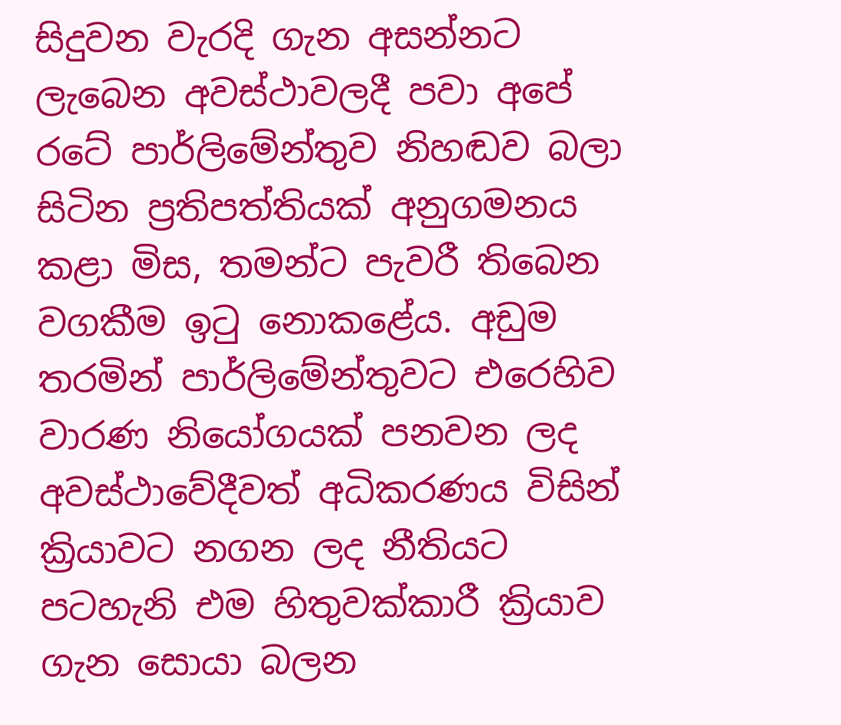සිදුවන වැරදි ගැන අසන්නට ලැබෙන අවස්ථාවලදී පවා අපේ රටේ පාර්ලිමේන්තුව නිහඬව බලා සිටින ප්‍රතිපත්තියක් අනුගමනය කළා මිස, තමන්ට පැවරී තිබෙන වගකීම ඉටු නොකළේය. අඩුම තරමින් පාර්ලිමේන්තුවට එරෙහිව වාරණ නියෝගයක් පනවන ලද අවස්ථාවේදීවත් අධිකරණය විසින් ක්‍රියාවට නගන ලද නීතියට පටහැනි එම හිතුවක්කාරී ක්‍රියාව ගැන සොයා බලන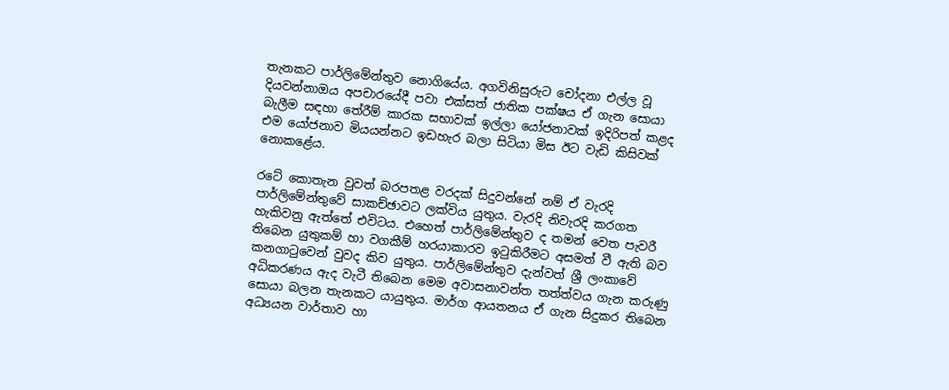තැනකට පාර්ලිමේන්තුව නොගියේය. අගවිනිසුරුට චෝදනා එල්ල වූ දියවන්නාඔය අපචාරයේදී පවා එක්සත් ජාතික පක්ෂය ඒ ගැන සොයා බැලීම සඳහා තේරීම් කාරක සභාවක් ඉල්ලා යෝජනාවක් ඉදිරිපත් කළද එම යෝජනාව මියයන්නට ඉඩහැර බලා සිටියා මිස ඊට වැඩි කිසිවක් නොකළේය.

රටේ කොතැන වුවත් බරපතළ වරදක් සිදුවන්නේ නම් ඒ වැරදි පාර්ලිමේන්තුවේ සාකච්ඡාවට ලක්විය යුතුය. වැරදි නිවැරදි කරගත හැකිවනු ඇත්තේ එවිටය. එහෙත් පාර්ලිමේන්තුව ද තමන් වෙත පැවරී තිබෙන යුතුකම් හා වගකීම් හරයාකාරව ඉටුකිරීමට අසමත් වී ඇති බව කනගාටුවෙන් වුවද කිව යුතුය. පාර්ලිමේන්තුව දැන්වත් ශ්‍රී ලංකාවේ අධිකරණය ඇද වැටී තිබෙන මෙම අවාසනාවන්ත තත්ත්වය ගැන කරුණු සොයා බලන තැනකට යායුතුය. මාර්ග ආයතනය ඒ ගැන සිදුකර තිබෙන අධ්‍යයන වාර්තාව හා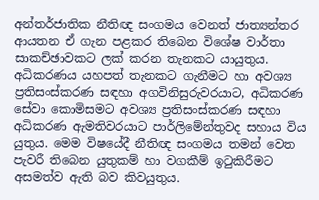අන්තර්ජාතික නීතිඥ සංගමය වෙනත් ජාත්‍යන්තර ආයතන ඒ ගැන පළකර තිබෙන විශේෂ වාර්තා සාකච්ඡාවකට ලක් කරන තැනකට යායුතුය. අධිකරණය යහපත් තැනකට ගැනීමට හා අවශ්‍ය ප්‍රතිසංස්කරණ සඳහා අගවිනිසුරුවරයාට, අධිකරණ සේවා කොමිසමට අවශ්‍ය ප්‍රතිසංස්කරණ සඳහා අධිකරණ ඇමතිවරයාට පාර්ලිමේන්තුවද සහාය විය යුතුය. මෙම විෂයේදී නීතිඥ සංගමය තමන් වෙත පැවරී තිබෙන යුතුකම් හා වගකීම් ඉටුකිරීමට අසමත්ව ඇති බව කිවයුතුය.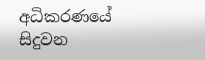අධිකරණයේ සිදුවන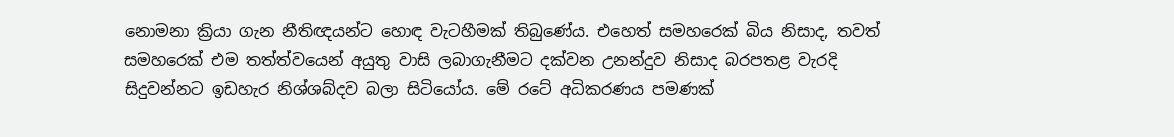නොමනා ක්‍රියා ගැන නීතිඥයන්ට හොඳ වැටහීමක් තිබුණේය. එහෙත් සමහරෙක් බිය නිසාද, තවත් සමහරෙක් එම තත්ත්වයෙන් අයුතු වාසි ලබාගැනීමට දක්වන උනන්දුව නිසාද බරපතළ වැරදි සිදුවන්නට ඉඩහැර නිශ්ශබ්දව බලා සිටියෝය. මේ රටේ අධිකරණය පමණක්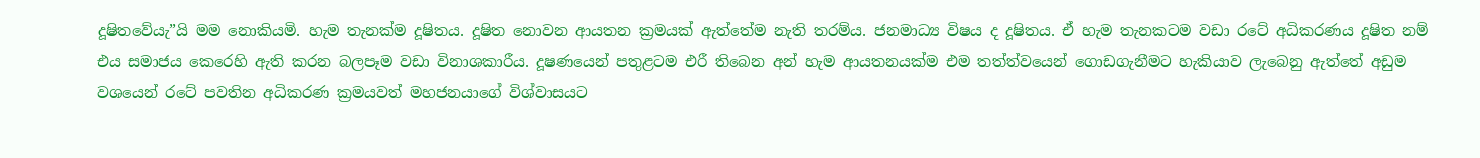දූෂිතවේයැ”යි මම නොකියමි. හැම තැනක්ම දූෂිතය. දූෂිත නොවන ආයතන ක්‍රමයක් ඇත්තේම නැති තරම්ය. ජනමාධ්‍ය විෂය ද දූෂිතය. ඒ හැම තැනකටම වඩා රටේ අධිකරණය දූෂිත නම් එය සමාජය කෙරෙහි ඇති කරන බලපෑම වඩා විනාශකාරීය. දූෂණයෙන් පතුළටම එරී තිබෙන අන් හැම ආයතනයක්ම එම තත්ත්වයෙන් ගොඩගැනීමට හැකියාව ලැබෙනු ඇත්තේ අඩුම වශයෙන් රටේ පවතින අධිකරණ ක්‍රමයවත් මහජනයාගේ විශ්වාසයට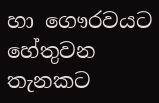හා ගෞරවයට හේතුවන තැනකට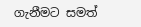ගැනීමට සමත්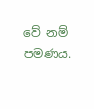වේ නම් පමණය.